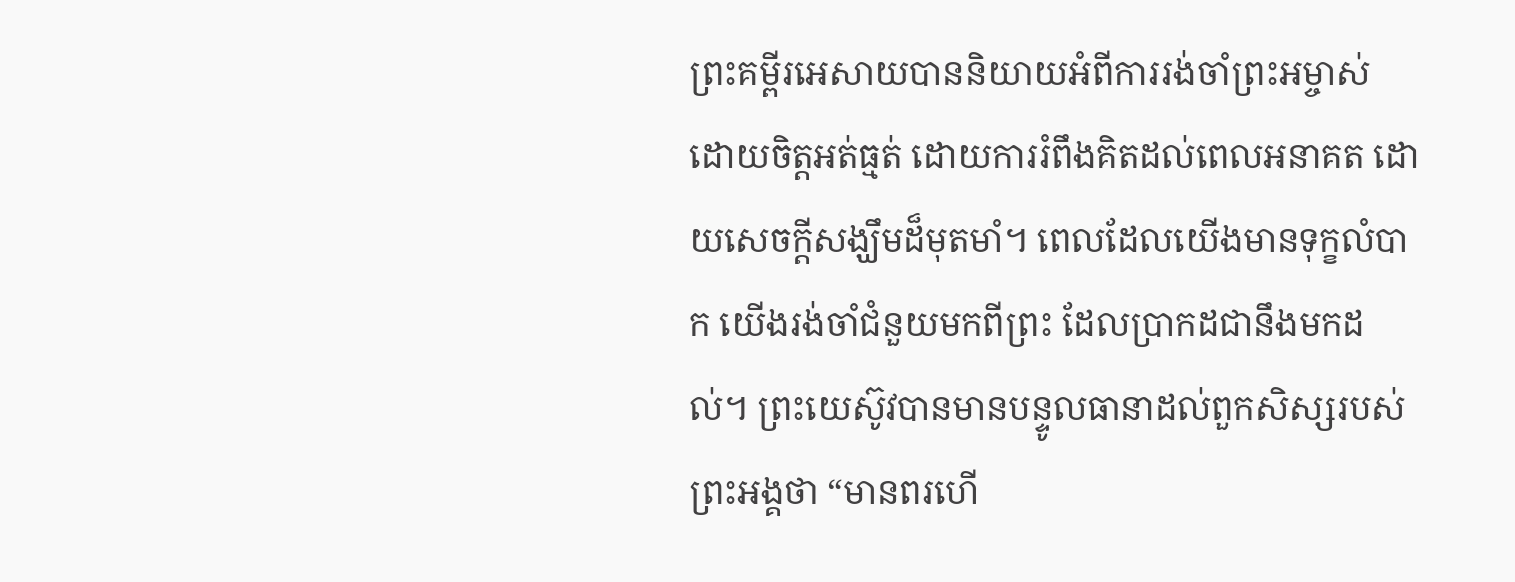ព្រះគម្ពីរអេសាយបាននិយាយអំពីការរង់ចាំព្រះអម្ចាស់ ដោយចិត្តអត់ធ្មត់ ដោយការរំពឹងគិតដល់ពេលអនាគត ដោយសេចក្តីសង្ឃឹមដ៏មុតមាំ។ ពេលដែលយើងមានទុក្ខលំបាក យើងរង់ចាំជំនួយមកពីព្រះ ដែលប្រាកដជានឹងមកដល់។ ព្រះយេស៊ូវបានមានបន្ទូលធានាដល់ពួកសិស្សរបស់ព្រះអង្គថា “មានពរហើ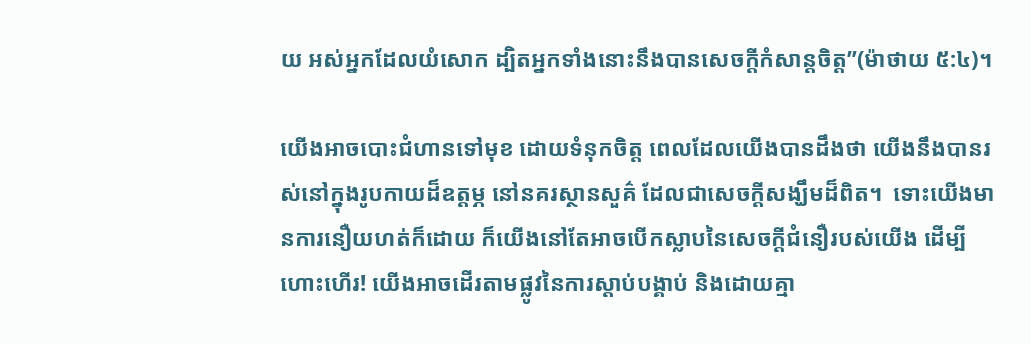យ អស់អ្នកដែលយំសោក ដ្បិតអ្នកទាំងនោះនឹងបានសេចក្តីកំសាន្តចិត្ត”(ម៉ាថាយ ៥:៤)។

យើងអាចបោះជំហានទៅមុខ ដោយទំនុកចិត្ត ពេលដែលយើងបានដឹងថា យើងនឹងបានរស់នៅក្នុងរូបកាយដ៏ឧត្តម្ភ នៅនគរស្ថានសួគ៌ ដែលជាសេចក្តីសង្ឃឹមដ៏ពិត។  ទោះយើងមានការនឿយហត់ក៏ដោយ ក៏យើងនៅតែអាចបើកស្លាបនៃសេចក្តីជំនឿរបស់យើង ដើម្បីហោះហើរ! យើងអាចដើរតាមផ្លូវនៃការស្តាប់បង្គាប់ និងដោយគ្មា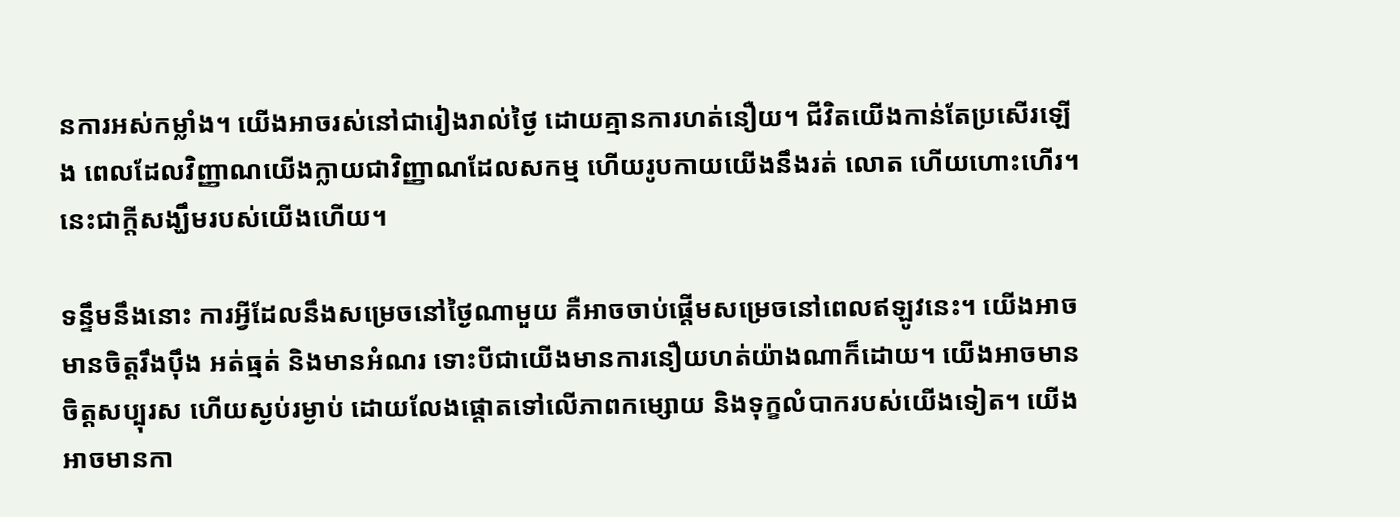នការអស់កម្លាំង។ យើងអាចរស់នៅជារៀងរាល់ថ្ងៃ ដោយគ្មានការហត់នឿយ។ ជីវិតយើងកាន់តែប្រសើរឡើង ពេលដែលវិញ្ញាណយើងក្លាយជាវិញ្ញាណដែលសកម្ម ហើយរូបកាយយើងនឹងរត់ លោត ហើយហោះហើរ។ នេះជាក្តីសង្ឃឹមរបស់យើងហើយ។

ទន្ទឹមនឹងនោះ ការអ្វីដែលនឹងសម្រេចនៅថ្ងៃណាមួយ គឺអាចចាប់ផ្តើមសម្រេចនៅពេលឥឡូវនេះ។ យើងអាចមានចិត្តរឹងប៉ឹង អត់ធ្មត់ និងមានអំណរ ទោះបីជាយើងមានការនឿយហត់យ៉ាងណាក៏ដោយ។ យើងអាចមានចិត្តសប្បុរស ហើយស្ងប់រម្ងាប់ ដោយលែងផ្តោតទៅលើភាពកម្សោយ និងទុក្ខលំបាករបស់យើងទៀត។ យើងអាចមានកា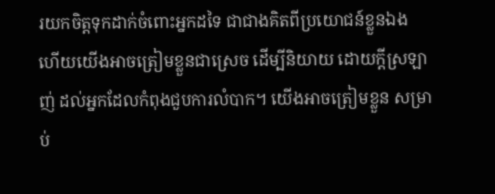រយកចិត្តទុកដាក់ចំពោះអ្នកដទៃ ជាជាងគិតពីប្រយោជន៍ខ្លួនឯង ហើយយើងអាចត្រៀមខ្លួនជាស្រេច ដើម្បីនិយាយ ដោយក្តីស្រឡាញ់ ដល់អ្នកដែលកំពុងជួបការលំបាក។ យើងអាចត្រៀមខ្លួន សម្រាប់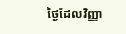ថ្ងៃដែលវិញ្ញា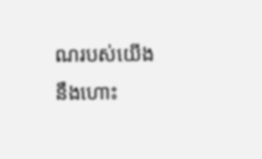ណរបស់យើង នឹងហោះ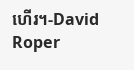ហើរ។-David Roper